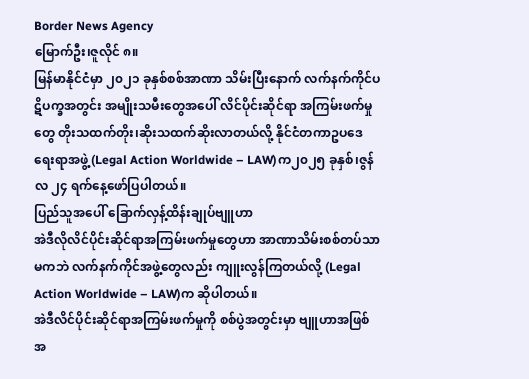Border News Agency
မြောက်ဦး၊ဇူလိုင် ၈။
မြန်မာနိုင်ငံမှာ ၂၀၂၁ ခုနှစ်စစ်အာဏာ သိမ်းပြီးနောက် လက်နက်ကိုင်ပဋိပက္ခအတွင်း အမျိုးသမီးတွေအပေါ် လိင်ပိုင်းဆိုင်ရာ အကြမ်းဖက်မှုတွေ တိုးသထက်တိုး၊ဆိုးသထက်ဆိုးလာတယ်လို့ နိုင်ငံတကာဥပဒေရေးရာအဖွဲ့ (Legal Action Worldwide – LAW)က၂၀၂၅ ခုနှစ်၊ဇွန်လ ၂၄ ရက်နေ့ဖော်ပြပါတယ်။
ပြည်သူအပေါ် ခြောက်လှန့်ထိန်းချုပ်ဗျူဟာ
အဲဒီလိုလိင်ပိုင်းဆိုင်ရာအကြမ်းဖက်မှုတွေဟာ အာဏာသိမ်းစစ်တပ်သာမကဘဲ လက်နက်ကိုင်အဖွဲ့တွေလည်း ကျူးလွန်ကြတယ်လို့ (Legal Action Worldwide – LAW)က ဆိုပါတယ်။
အဲဒီလိင်ပိုင်းဆိုင်ရာအကြမ်းဖက်မှုကို စစ်ပွဲအတွင်းမှာ ဗျူဟာအဖြစ် အ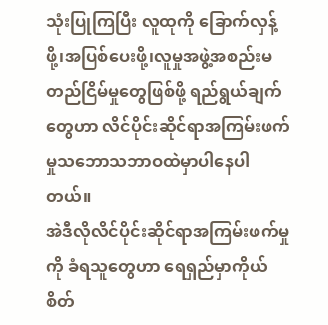သုံးပြုကြပြီး လူထုကို ခြောက်လှန့်ဖို့၊အပြစ်ပေးဖို့၊လူမှုအဖွဲ့အစည်းမတည်ငြိမ်မှုတွေဖြစ်ဖို့ ရည်ရွယ်ချက်တွေဟာ လိင်ပိုင်းဆိုင်ရာအကြမ်းဖက်မှုသဘောသဘာဝထဲမှာပါနေပါတယ်။
အဲဒီလိုလိင်ပိုင်းဆိုင်ရာအကြမ်းဖက်မှုကို ခံရသူတွေဟာ ရေရှည်မှာကိုယ်စိတ်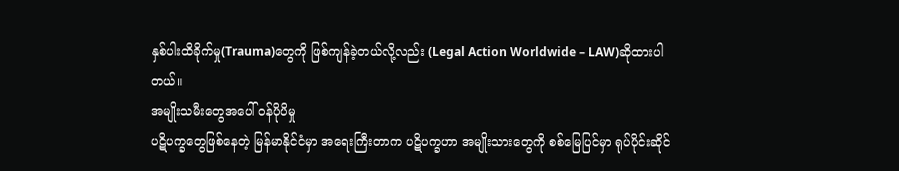နှစ်ပါးထိခိုက်မှု(Trauma)တွေကို ဖြစ်ကျန်ခဲ့တယ်လို့လည်း (Legal Action Worldwide – LAW)ဆိုထားပါတယ်။
အမျိုးသမီးတွေအပေါ် ဝန်ပိုပိမှု
ပဋိပက္ခတွေဖြစ်နေတဲ့ မြန်မာနိုင်ငံမှာ အရေးကြီးတာက ပဋိပက္ခဟာ အမျိုးသားတွေကို စစ်မြေပြင်မှာ ရုပ်ပိုင်းဆိုင်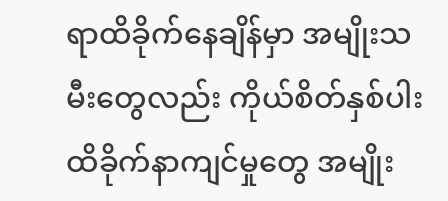ရာထိခိုက်နေချိန်မှာ အမျိုးသမီးတွေလည်း ကိုယ်စိတ်နှစ်ပါးထိခိုက်နာကျင်မှုတွေ အမျိုး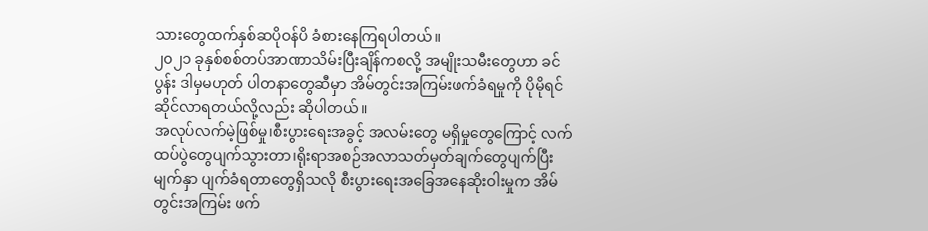သားတွေထက်နှစ်ဆပိုဝန်ပိ ခံစားနေကြရပါတယ်။
၂၀၂၁ ခုနှစ်စစ်တပ်အာဏာသိမ်းပြီးချိန်ကစလို့ အမျိုးသမီးတွေဟာ ခင်ပွန်း ဒါမှမဟုတ် ပါတနာတွေဆီမှာ အိမ်တွင်းအကြမ်းဖက်ခံရမှုကို ပိုမိုရင်ဆိုင်လာရတယ်လို့လည်း ဆိုပါတယ်။
အလုပ်လက်မဲ့ဖြစ်မှု၊စီးပွားရေးအခွင့် အလမ်းတွေ မရှိမှုတွေကြောင့် လက်ထပ်ပွဲတွေပျက်သွားတာ၊ရိုးရာအစဉ်အလာသတ်မှတ်ချက်တွေပျက်ပြီးမျက်နှာ ပျက်ခံရတာတွေရှိသလို စီးပွားရေးအခြေအနေဆိုးဝါးမှုက အိမ်တွင်းအကြမ်း ဖက်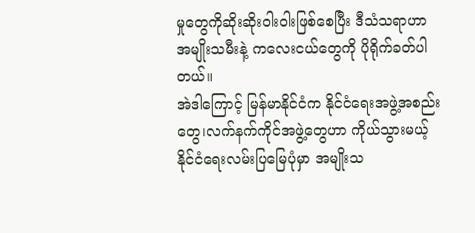မှုတွေကိုဆိုးဆိုးဝါးဝါးဖြစ်စေပြီး ဒီသံသရာဟာ အမျိုးသမီးနဲ့ ကလေးငယ်တွေကို ပိုရိုက်ခတ်ပါတယ်။
အဲဒါကြောင့် မြန်မာနိုင်ငံက နိုင်ငံရေးအဖွဲ့အစည်းတွေ၊လက်နက်ကိုင်အဖွဲ့တွေဟာ ကိုယ်သွားမယ့် နိုင်ငံရေးလမ်းပြမြေပုံမှာ အမျိုးသ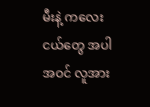မီးနဲ့ ကလေးငယ်တွေ အပါအဝင် လူအား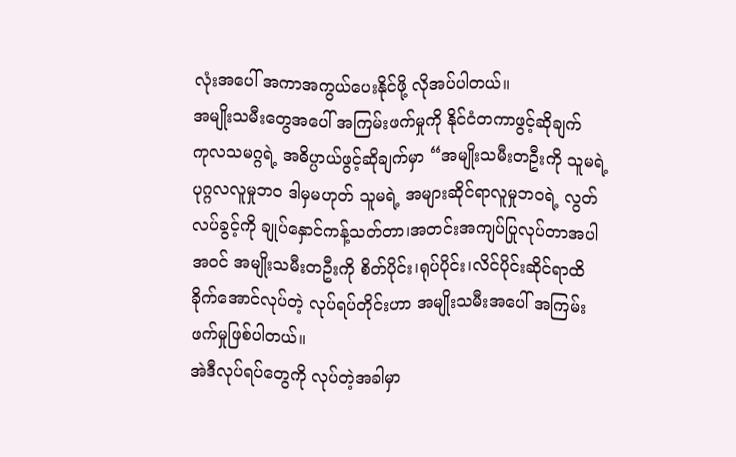လုံးအပေါ် အကာအကွယ်ပေးနိုင်ဖို့ လိုအပ်ပါတယ်။
အမျိုးသမီးတွေအပေါ် အကြမ်းဖက်မှုကို နိုင်ငံတကာဖွင့်ဆိုချက်
ကုလသမဂ္ဂရဲ့ အဓိပ္ပာယ်ဖွင့်ဆိုချက်မှာ “အမျိုးသမီးတဦးကို သူမရဲ့ပုဂ္ဂလလူမှုဘဝ ဒါမှမဟုတ် သူမရဲ့ အများဆိုင်ရာလူမှုဘဝရဲ့ လွတ်လပ်ခွင့်ကို ချုပ်နှောင်ကန့်သတ်တာ၊အတင်းအကျပ်ပြုလုပ်တာအပါအဝင် အမျိုးသမီးတဦးကို စိတ်ပိုင်း၊ရုပ်ပိုင်း၊လိင်ပိုင်းဆိုင်ရာထိခိုက်အောင်လုပ်တဲ့ လုပ်ရပ်တိုင်းဟာ အမျိုးသမီးအပေါ် အကြမ်းဖက်မှုဖြစ်ပါတယ်။
အဲဒီလုပ်ရပ်တွေကို လုပ်တဲ့အခါမှာ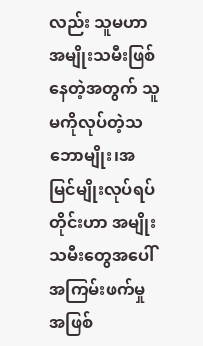လည်း သူမဟာ အမျိုးသမီးဖြစ်နေတဲ့အတွက် သူမကိုလုပ်တဲ့သဘောမျိုး၊အမြင်မျိုးလုပ်ရပ်တိုင်းဟာ အမျိုးသမီးတွေအပေါ် အကြမ်းဖက်မှုအဖြစ်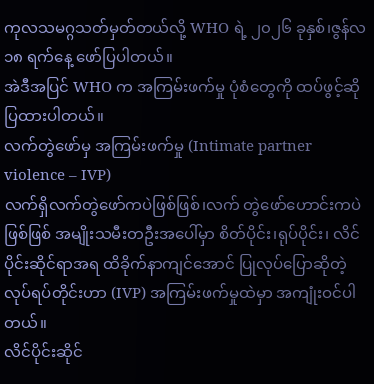ကုလသမဂ္ဂသတ်မှတ်တယ်လို့ WHO ရဲ့ ၂၀၂၆ ခုနှစ်၊ဇွန်လ ၁၈ ရက်နေ့ ဖော်ပြပါတယ်။
အဲဒီအပြင် WHO က အကြမ်းဖက်မှု ပုံစံတွေကို ထပ်ဖွင့်ဆိုပြထားပါတယ်။
လက်တွဲဖော်မှ အကြမ်းဖက်မှု (Intimate partner violence – IVP)
လက်ရှိလက်တွဲဖော်ကပဲဖြစ်ဖြစ်၊လက် တွဲဖော်ဟောင်းကပဲဖြစ်ဖြစ် အမျိုးသမီးတဦးအပေါ်မှာ စိတ်ပိုင်း၊ရုပ်ပိုင်း၊ လိင်ပိုင်းဆိုင်ရာအရ ထိခိုက်နာကျင်အောင် ပြုလုပ်ပြောဆိုတဲ့ လုပ်ရပ်တိုင်းဟာ (IVP) အကြမ်းဖက်မှုထဲမှာ အကျုံးဝင်ပါတယ်။
လိင်ပိုင်းဆိုင်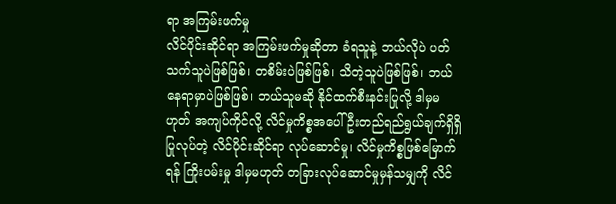ရာ အကြမ်းဖက်မှု
လိင်ပိုင်းဆိုင်ရာ အကြမ်းဖက်မှုဆိုတာ ခံရသူနဲ့ ဘယ်လိုပဲ ပတ်သက်သူပဲဖြစ်ဖြစ်၊ တစိမ်းပဲဖြစ်ဖြစ်၊ သိတဲ့သူပဲဖြစ်ဖြစ်၊ ဘယ်နေရာမှာပဲဖြစ်ဖြစ်၊ ဘယ်သူမဆို နိုင်ထက်စီးနင်းပြုလို့ ဒါမှမဟုတ် အကျပ်ကိုင်လို့ လိင်မှုကိစ္စအပေါ် ဦးတည်ရည်ရွယ်ချက်ရှိရှိ ပြုလုပ်တဲ့ လိင်ပိုင်းဆိုင်ရာ လုပ်ဆောင်မှု၊ လိင်မှုကိစ္စဖြစ်မြောက်ရန် ကြိုးပမ်းမှု ဒါမှမဟုတ် တခြားလုပ်ဆောင်မှုမှန်သမျှကို လိင်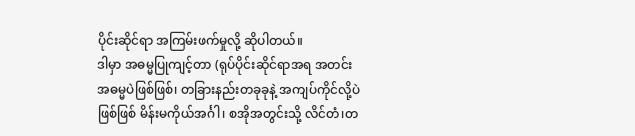ပိုင်းဆိုင်ရာ အကြမ်းဖက်မှုလို့ ဆိုပါတယ်။
ဒါမှာ အဓမ္မပြုကျင့်တာ (ရုပ်ပိုင်းဆိုင်ရာအရ အတင်းအဓမ္မပဲဖြစ်ဖြစ်၊ တခြားနည်းတခုခုနဲ့ အကျပ်ကိုင်လို့ပဲဖြစ်ဖြစ် မိန်းမကိုယ်အင်္ဂါ၊ စအိုအတွင်းသို့ လိင်တံ၊တ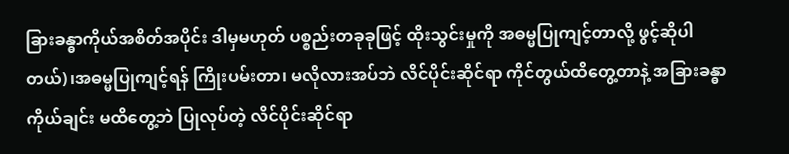ခြားခန္ဓာကိုယ်အစိတ်အပိုင်း ဒါမှမဟုတ် ပစ္စည်းတခုခုဖြင့် ထိုးသွင်းမှုကို အဓမ္မပြုကျင့်တာလို့ ဖွင့်ဆိုပါတယ်)၊အဓမ္မပြုကျင့်ရန် ကြိုးပမ်းတာ၊ မလိုလားအပ်ဘဲ လိင်ပိုင်းဆိုင်ရာ ကိုင်တွယ်ထိတွေ့တာနဲ့ အခြားခန္ဓာကိုယ်ချင်း မထိတွေ့ဘဲ ပြုလုပ်တဲ့ လိင်ပိုင်းဆိုင်ရာ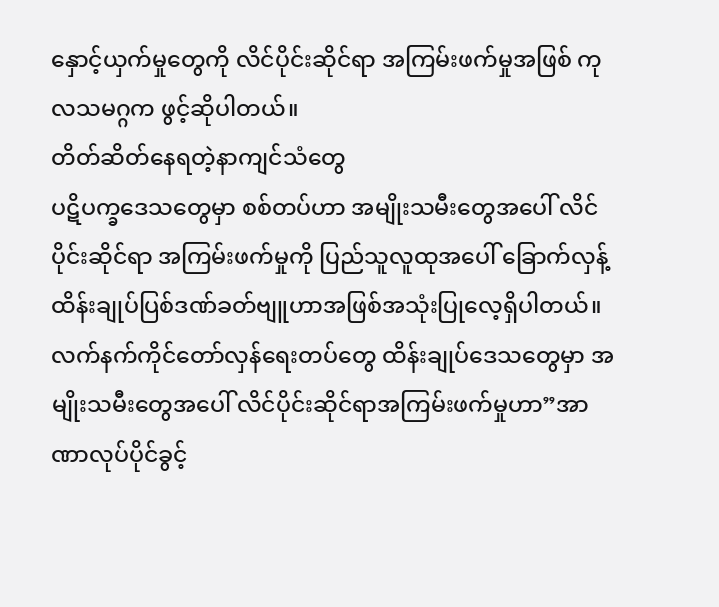နှောင့်ယှက်မှုတွေကို လိင်ပိုင်းဆိုင်ရာ အကြမ်းဖက်မှုအဖြစ် ကုလသမဂ္ဂက ဖွင့်ဆိုပါတယ်။
တိတ်ဆိတ်နေရတဲ့နာကျင်သံတွေ
ပဋိပက္ခဒေသတွေမှာ စစ်တပ်ဟာ အမျိုးသမီးတွေအပေါ် လိင်ပိုင်းဆိုင်ရာ အကြမ်းဖက်မှုကို ပြည်သူလူထုအပေါ် ခြောက်လှန့်ထိန်းချုပ်ပြစ်ဒဏ်ခတ်ဗျူဟာအဖြစ်အသုံးပြုလေ့ရှိပါတယ်။
လက်နက်ကိုင်တော်လှန်ရေးတပ်တွေ ထိန်းချုပ်ဒေသတွေမှာ အမျိုးသမီးတွေအပေါ် လိင်ပိုင်းဆိုင်ရာအကြမ်းဖက်မှုဟာ”အာဏာလုပ်ပိုင်ခွင့်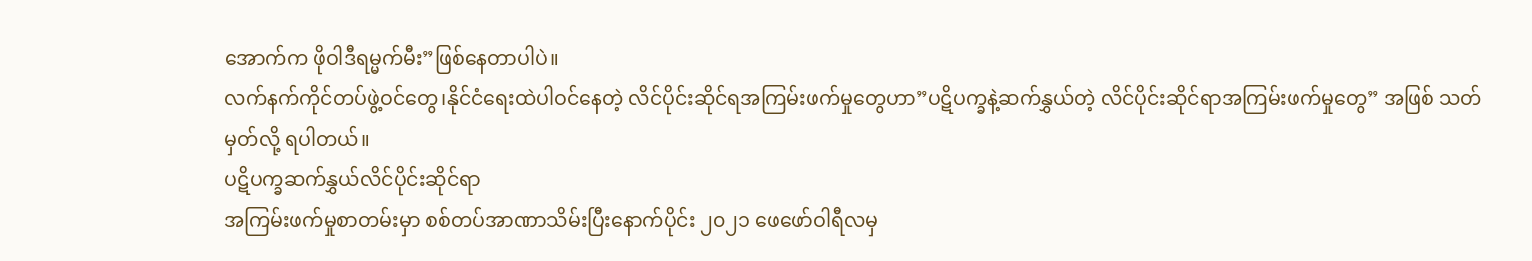အောက်က ဖိုဝါဒီရမ္မက်မီး”ဖြစ်နေတာပါပဲ။
လက်နက်ကိုင်တပ်ဖွဲ့ဝင်တွေ၊နိုင်ငံရေးထဲပါဝင်နေတဲ့ လိင်ပိုင်းဆိုင်ရအကြမ်းဖက်မှုတွေဟာ”ပဋိပက္ခနဲ့ဆက်နွှယ်တဲ့ လိင်ပိုင်းဆိုင်ရာအကြမ်းဖက်မှုတွေ” အဖြစ် သတ်မှတ်လို့ ရပါတယ်။
ပဋိပက္ခဆက်နွှယ်လိင်ပိုင်းဆိုင်ရာ
အကြမ်းဖက်မှုစာတမ်းမှာ စစ်တပ်အာဏာသိမ်းပြီးနောက်ပိုင်း ၂၀၂၁ ဖေဖော်ဝါရီလမှ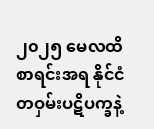၂၀၂၅ မေလထိစာရင်းအရ နိုင်ငံတဝှမ်းပဋိပက္ခနဲ့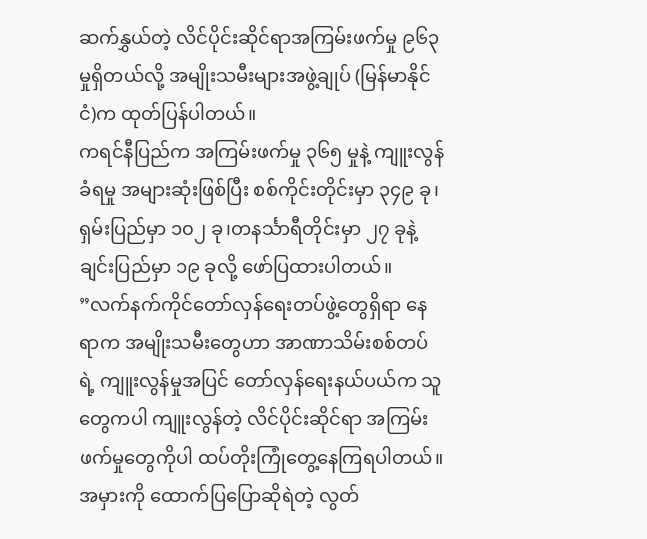ဆက်နွှယ်တဲ့ လိင်ပိုင်းဆိုင်ရာအကြမ်းဖက်မှု ၉၆၃ မှုရှိတယ်လို့ အမျိုးသမီးများအဖွဲ့ချုပ် (မြန်မာနိုင်ငံ)က ထုတ်ပြန်ပါတယ်။
ကရင်နီပြည်က အကြမ်းဖက်မှု ၃၆၅ မှုနဲ့ ကျူးလွန်ခံရမှု အများဆုံးဖြစ်ပြီး စစ်ကိုင်းတိုင်းမှာ ၃၄၉ ခု၊ ရှမ်းပြည်မှာ ၁၀၂ ခု၊တနင်္သာရီတိုင်းမှာ ၂၇ ခုနဲ့ ချင်းပြည်မှာ ၁၉ ခုလို့ ဖော်ပြထားပါတယ်။
”လက်နက်ကိုင်တော်လှန်ရေးတပ်ဖွဲ့တွေရှိရာ နေရာက အမျိုးသမီးတွေဟာ အာဏာသိမ်းစစ်တပ်ရဲ့ ကျူးလွန်မှုအပြင် တော်လှန်ရေးနယ်ပယ်က သူတွေကပါ ကျူးလွန်တဲ့ လိင်ပိုင်းဆိုင်ရာ အကြမ်းဖက်မှုတွေကိုပါ ထပ်တိုးကြုံတွေ့နေကြရပါတယ်။
အမှားကို ထောက်ပြပြောဆိုရဲတဲ့ လွတ်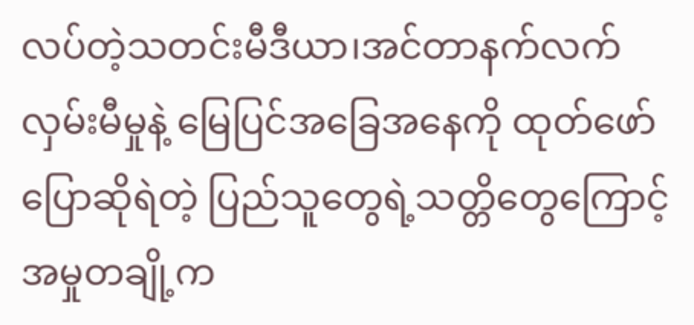လပ်တဲ့သတင်းမီဒီယာ၊အင်တာနက်လက်လှမ်းမီမှုနဲ့ မြေပြင်အခြေအနေကို ထုတ်ဖော်ပြောဆိုရဲတဲ့ ပြည်သူတွေရဲ့သတ္တိတွေကြောင့်အမှုတချို့က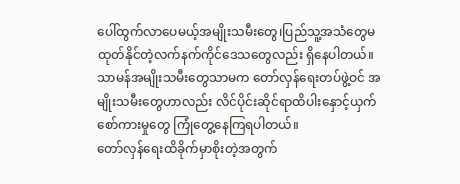ပေါ်ထွက်လာပေမယ့်အမျိုးသမီးတွေ၊ပြည်သူ့အသံတွေမထုတ်နိုင်တဲ့လက်နက်ကိုင်ဒေသတွေလည်း ရှိနေပါတယ်။
သာမန်အမျိုးသမီးတွေသာမက တော်လှန်ရေးတပ်ဖွဲ့ဝင် အမျိုးသမီးတွေဟာလည်း လိင်ပိုင်းဆိုင်ရာထိပါးနှောင့်ယှက်စော်ကားမှုတွေ ကြုံတွေ့နေကြရပါတယ်။
တော်လှန်ရေးထိခိုက်မှာစိုးတဲ့အတွက်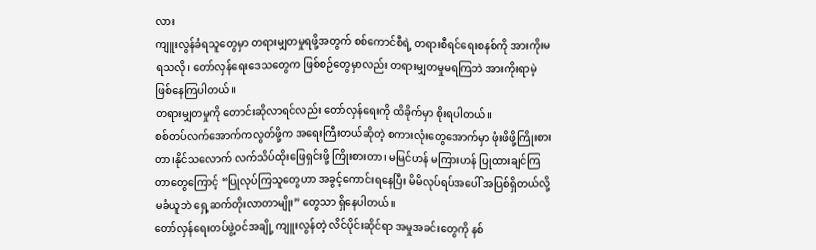လား
ကျူးလွန်ခံရသူတွေမှာ တရားမျှတမှုရဖို့အတွက် စစ်ကောင်စီရဲ့ တရားစီရင်ရေးစနစ်ကို အားကိုးမရသလို၊ တော်လှန်ရေးဒေသတွေက ဖြစ်စဉ်တွေမှာလည်း တရားမျှတမှုမရကြဘဲ အားကိုးရာမဲ့ ဖြစ်နေကြပါတယ်။
တရားမျှတမှုကို တောင်းဆိုလာရင်လည်း တော်လှန်ရေးကို ထိခိုက်မှာ စိုးရပါတယ်။
စစ်တပ်လက်အောက်ကလွတ်ဖို့က အရေးကြီးတယ်ဆိုတဲ့ စကားလုံးတွေအောက်မှာ ဖုံးဖိဖို့ကြိုးစားတာ၊နိုင်သလောက် လက်သိပ်ထိုးဖြေရှင်းဖို့ ကြိုးစားတာ၊ မမြင်ဟန် မကြားဟန် ပြုထားချင်ကြတာတွေကြောင့် “ပြုလုပ်ကြသူတွေဟာ အခွင့်ကောင်းရနေပြီး မိမိလုပ်ရပ်အပေါ် အပြစ်ရှိတယ်လို့ မခံယူဘဲ ရှေ့ဆက်တိုးလာတာမျိုး” တွေသာ ရှိနေပါတယ်။
တော်လှန်ရေးတပ်ဖွဲ့ဝင်အချို့ ကျူးလွန်တဲ့ လိင်ပိုင်းဆိုင်ရာ အမှုအခင်းတွေကို နစ်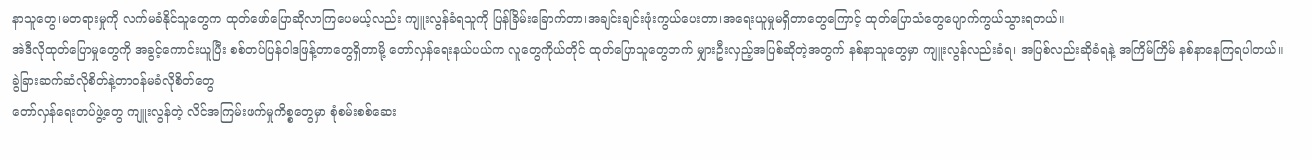နာသူတွေ၊မတရားမှုကို လက်မခံနိုင်သူတွေက ထုတ်ဖော်ပြောဆိုလာကြပေမယ့်လည်း ကျူးလွန်ခံရသူကို ပြန်ခြိမ်းခြောက်တာ၊အချင်းချင်းဖုံးကွယ်ပေးတာ၊အရေးယူမှုမရှိတာတွေကြောင့် ထုတ်ပြောသံတွေပျောက်ကွယ်သွားရတယ်။
အဲဒီလိုထုတ်ပြောမှုတွေကို အခွင့်ကောင်းယူပြီး စစ်တပ်ပြန်ဝါဒဖြန့်တာတွေရှိတာမို့ တော်လှန်ရေးနယ်ပယ်က လူတွေကိုယ်တိုင် ထုတ်ပြောသူတွေဘက် မျှားဦးလှည့်အပြစ်ဆိုတဲ့အတွက် နစ်နာသူတွေမှာ ကျူးလွန်လည်းခံရ၊ အပြစ်လည်းဆိုခံရနဲ့ အကြိမ်ကြိမ် နစ်နာနေကြရပါတယ်။
ခွဲခြားဆက်ဆံလိုစိတ်နဲ့တာဝန်မခံလိုစိတ်တွေ
တော်လှန်ရေးတပ်ဖွဲ့တွေ ကျူးလွန်တဲ့ လိင်အကြမ်းဖက်မှုကိစ္စတွေမှာ စုံစမ်းစစ်ဆေး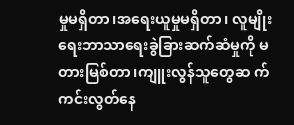မှုမရှိတာ၊အရေးယူမှုမရှိတာ၊ လူမျိုးရေးဘာသာရေးခွဲခြားဆက်ဆံမှုကို မတားမြစ်တာ၊ကျူးလွန်သူတွေဆ က်ကင်းလွတ်နေ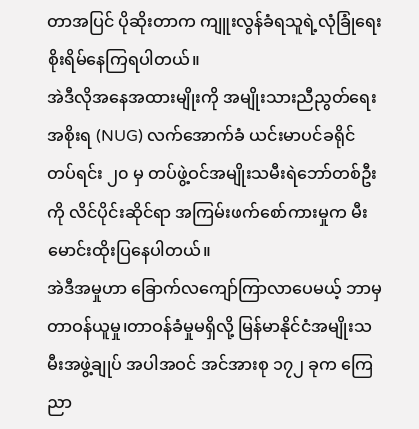တာအပြင် ပိုဆိုးတာက ကျူးလွန်ခံရသူရဲ့လုံခြုံရေး စိုးရိမ်နေကြရပါတယ်။
အဲဒီလိုအနေအထားမျိုးကို အမျိုးသားညီညွတ်ရေးအစိုးရ (NUG) လက်အောက်ခံ ယင်းမာပင်ခရိုင် တပ်ရင်း ၂၀ မှ တပ်ဖွဲ့ဝင်အမျိုးသမီးရဲဘော်တစ်ဦးကို လိင်ပိုင်းဆိုင်ရာ အကြမ်းဖက်စော်ကားမှုက မီးမောင်းထိုးပြနေပါတယ်။
အဲဒီအမှုဟာ ခြောက်လကျော်ကြာလာပေမယ့် ဘာမှတာဝန်ယူမှု၊တာဝန်ခံမှုမရှိလို့ မြန်မာနိုင်ငံအမျိုးသမီးအဖွဲ့ချုပ် အပါအဝင် အင်အားစု ၁၇၂ ခုက ကြေညာ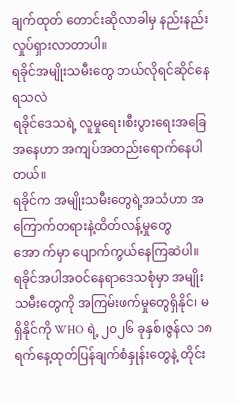ချက်ထုတ် တောင်းဆိုလာခါမှ နည်းနည်းလှုပ်ရှားလာတာပါ။
ရခိုင်အမျိုးသမီးတွေ ဘယ်လိုရင်ဆိုင်နေရသလဲ
ရခိုင်ဒေသရဲ့ လူမှုရေး၊စီးပွားရေးအခြေအနေဟာ အကျပ်အတည်းရောက်နေပါတယ်။
ရခိုင်က အမျိုးသမီးတွေရဲ့အသံဟာ အကြောက်တရားနဲ့ထိတ်လန့်မှုတွေအော က်မှာ ပျောက်ကွယ်နေကြဆဲပါ။
ရခိုင်အပါအဝင်နေရာဒေသစုံမှာ အမျိုးသမီးတွေကို အကြမ်းဖက်မှုတွေရှိနိုင်၊ မရှိနိုင်ကို WHO ရဲ့ ၂၀၂၆ ခုနှစ်၊ဇွန်လ ၁၈ ရက်နေ့ထုတ်ပြန်ချက်စံနှုန်းတွေနဲ့ တိုင်း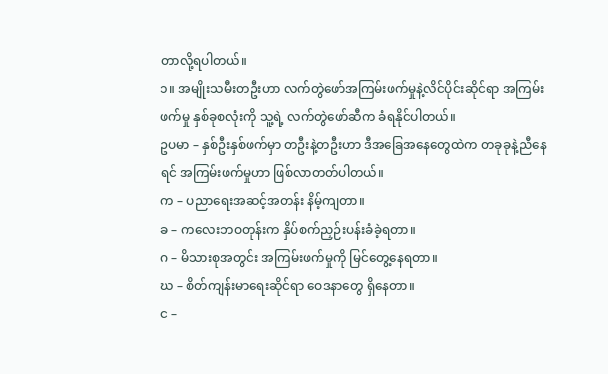တာလို့ရပါတယ်။
၁။ အမျိုးသမီးတဦးဟာ လက်တွဲဖော်အကြမ်းဖက်မှုနဲ့လိင်ပိုင်းဆိုင်ရာ အကြမ်းဖက်မှု နှစ်ခုစလုံးကို သူ့ရဲ့ လက်တွဲဖော်ဆီက ခံရနိုင်ပါတယ်။
ဥပမာ – နှစ်ဦးနှစ်ဖက်မှာ တဦးနဲ့တဦးဟာ ဒီအခြေအနေတွေထဲက တခုခုနဲ့ညီနေရင် အကြမ်းဖက်မှုဟာ ဖြစ်လာတတ်ပါတယ်။
က – ပညာရေးအဆင့်အတန်း နိမ့်ကျတာ။
ခ – ကလေးဘဝတုန်းက နှိပ်စက်ညှဉ်းပန်းခံခဲ့ရတာ။
ဂ – မိသားစုအတွင်း အကြမ်းဖက်မှုကို မြင်တွေ့နေရတာ။
ဃ – စိတ်ကျန်းမာရေးဆိုင်ရာ ဝေဒနာတွေ ရှိနေတာ။
င –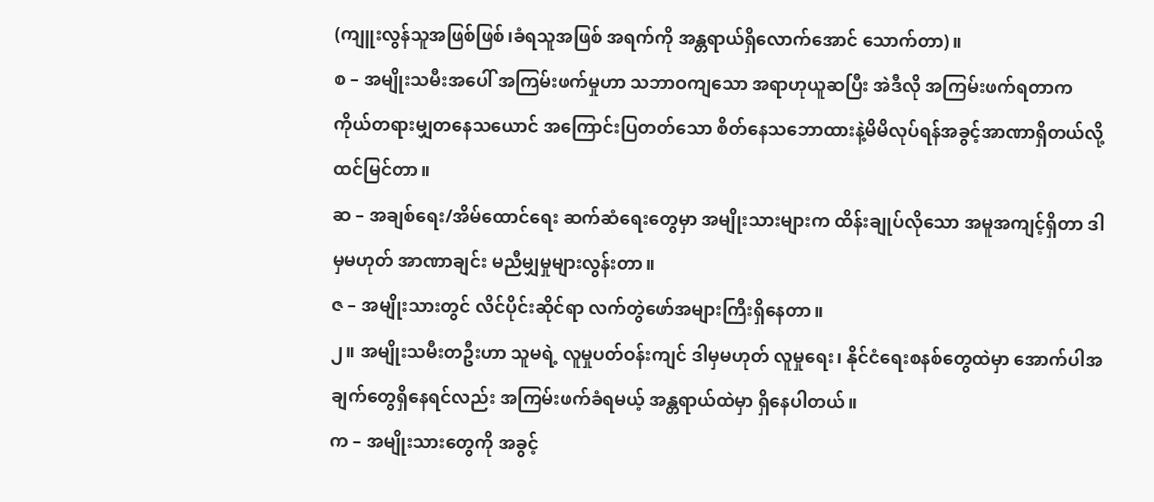(ကျူးလွန်သူအဖြစ်ဖြစ်၊ခံရသူအဖြစ် အရက်ကို အန္တရာယ်ရှိလောက်အောင် သောက်တာ)။
စ – အမျိုးသမီးအပေါ် အကြမ်းဖက်မှုဟာ သဘာဝကျသော အရာဟုယူဆပြီး အဲဒီလို အကြမ်းဖက်ရတာက ကိုယ်တရားမျှတနေသယောင် အကြောင်းပြတတ်သော စိတ်နေသဘောထားနဲ့မိမိလုပ်ရန်အခွင့်အာဏာရှိတယ်လို့ ထင်မြင်တာ။
ဆ – အချစ်ရေး/အိမ်ထောင်ရေး ဆက်ဆံရေးတွေမှာ အမျိုးသားများက ထိန်းချုပ်လိုသော အမူအကျင့်ရှိတာ ဒါမှမဟုတ် အာဏာချင်း မညီမျှမှုများလွန်းတာ။
ဇ – အမျိုးသားတွင် လိင်ပိုင်းဆိုင်ရာ လက်တွဲဖော်အများကြီးရှိနေတာ။
၂။ အမျိုးသမီးတဦးဟာ သူမရဲ့ လူမှုပတ်ဝန်းကျင် ဒါမှမဟုတ် လူမှုရေး၊ နိုင်ငံရေးစနစ်တွေထဲမှာ အောက်ပါအချက်တွေရှိနေရင်လည်း အကြမ်းဖက်ခံရမယ့် အန္တရာယ်ထဲမှာ ရှိနေပါတယ်။
က – အမျိုးသားတွေကို အခွင့်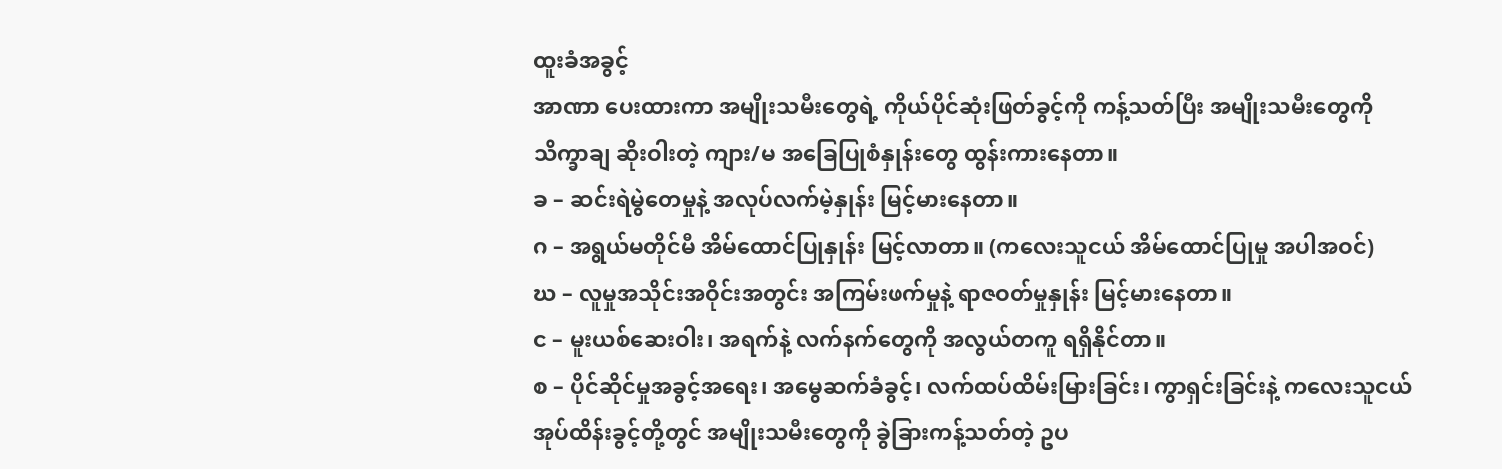ထူးခံအခွင့်
အာဏာ ပေးထားကာ အမျိုးသမီးတွေရဲ့ ကိုယ်ပိုင်ဆုံးဖြတ်ခွင့်ကို ကန့်သတ်ပြီး အမျိုးသမီးတွေကို သိက္ခာချ ဆိုးဝါးတဲ့ ကျား/မ အခြေပြုစံနှုန်းတွေ ထွန်းကားနေတာ။
ခ – ဆင်းရဲမွဲတေမှုနဲ့ အလုပ်လက်မဲ့နှုန်း မြင့်မားနေတာ။
ဂ – အရွယ်မတိုင်မီ အိမ်ထောင်ပြုနှုန်း မြင့်လာတာ။ (ကလေးသူငယ် အိမ်ထောင်ပြုမှု အပါအဝင်)
ဃ – လူမှုအသိုင်းအဝိုင်းအတွင်း အကြမ်းဖက်မှုနဲ့ ရာဇဝတ်မှုနှုန်း မြင့်မားနေတာ။
င – မူးယစ်ဆေးဝါး၊ အရက်နဲ့ လက်နက်တွေကို အလွယ်တကူ ရရှိနိုင်တာ။
စ – ပိုင်ဆိုင်မှုအခွင့်အရေး၊ အမွေဆက်ခံခွင့်၊ လက်ထပ်ထိမ်းမြားခြင်း၊ ကွာရှင်းခြင်းနဲ့ ကလေးသူငယ်အုပ်ထိန်းခွင့်တို့တွင် အမျိုးသမီးတွေကို ခွဲခြားကန့်သတ်တဲ့ ဥပ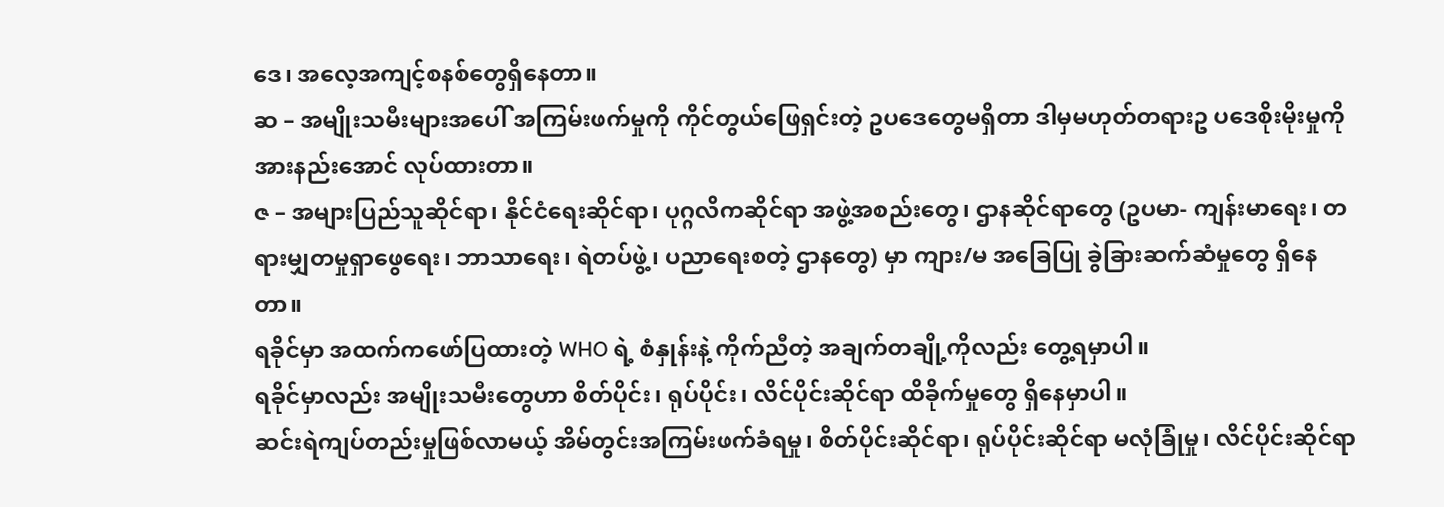ဒေ၊ အလေ့အကျင့်စနစ်တွေရှိနေတာ။
ဆ – အမျိုးသမီးများအပေါ် အကြမ်းဖက်မှုကို ကိုင်တွယ်ဖြေရှင်းတဲ့ ဥပဒေတွေမရှိတာ ဒါမှမဟုတ်တရားဥ ပဒေစိုးမိုးမှုကို အားနည်းအောင် လုပ်ထားတာ။
ဇ – အများပြည်သူဆိုင်ရာ၊ နိုင်ငံရေးဆိုင်ရာ၊ ပုဂ္ဂလိကဆိုင်ရာ အဖွဲ့အစည်းတွေ၊ ဌာနဆိုင်ရာတွေ (ဥပမာ- ကျန်းမာရေး၊ တရားမျှတမှုရှာဖွေရေး၊ ဘာသာရေး၊ ရဲတပ်ဖွဲ့၊ ပညာရေးစတဲ့ ဌာနတွေ) မှာ ကျား/မ အခြေပြု ခွဲခြားဆက်ဆံမှုတွေ ရှိနေတာ။
ရခိုင်မှာ အထက်ကဖော်ပြထားတဲ့ WHO ရဲ့ စံနှုန်းနဲ့ ကိုက်ညီတဲ့ အချက်တချို့ကိုလည်း တွေ့ရမှာပါ။
ရခိုင်မှာလည်း အမျိုးသမီးတွေဟာ စိတ်ပိုင်း၊ ရုပ်ပိုင်း၊ လိင်ပိုင်းဆိုင်ရာ ထိခိုက်မှုတွေ ရှိနေမှာပါ။
ဆင်းရဲကျပ်တည်းမှုဖြစ်လာမယ့် အိမ်တွင်းအကြမ်းဖက်ခံရမှု၊ စိတ်ပိုင်းဆိုင်ရာ၊ ရုပ်ပိုင်းဆိုင်ရာ မလုံခြုံမှု၊ လိင်ပိုင်းဆိုင်ရာ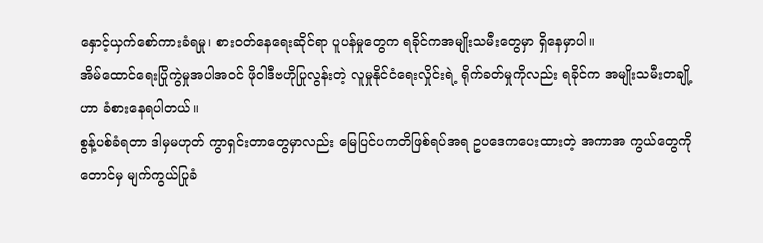နှောင့်ယှက်စော်ကားခံရမှု၊ စားဝတ်နေရေးဆိုင်ရာ ပူပန်မှုတွေက ရခိုင်ကအမျိုးသမီးတွေမှာ ရှိနေမှာပါ။
အိမ်ထောင်ရေးပြိုကွဲမှုအပါအဝင် ဖိုဝါဒီဗဟိုပြုလွန်းတဲ့ လူမှုနိုင်ငံရေးလှိုင်းရဲ့ ရိုက်ခတ်မှုကိုလည်း ရခိုင်က အမျိုးသမီးတချို့ဟာ ခံစားနေရပါတယ်။
စွန့်ပစ်ခံရတာ ဒါမှမဟုတ် ကွာရှင်းတာတွေမှာလည်း မြေပြင်ပကတိဖြစ်ရပ်အရ ဥပဒေကပေးထားတဲ့ အကာအ ကွယ်တွေကိုတောင်မှ မျက်ကွယ်ပြုခံ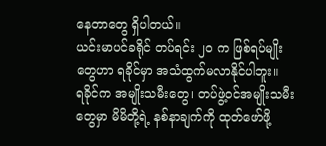နေတာတွေ ရှိပါတယ်။
ယင်းမာပင်ခရိုင် တပ်ရင်း ၂၀ က ဖြစ်ရပ်မျိုးတွေဟာ ရခိုင်မှာ အသံထွက်မလာနိုင်ပါဘူး။
ရခိုင်က အမျိုးသမီးတွေ၊ တပ်ဖွဲ့ဝင်အမျိုးသမီးတွေမှာ မိမိတို့ရဲ့ နစ်နာချက်ကို ထုတ်ဖော်ဖို့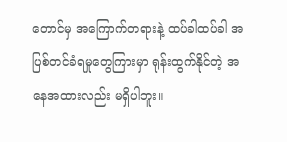တောင်မှ အကြောက်တရားနဲ့ ထပ်ခါထပ်ခါ အပြစ်တင်ခံရမှုတွေကြားမှာ ရုန်းထွက်နိုင်တဲ့ အနေအထားလည်း မရှိပါဘူး။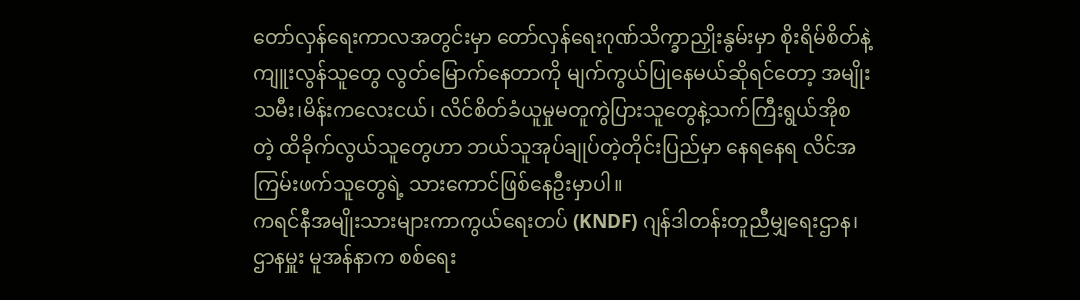တော်လှန်ရေးကာလအတွင်းမှာ တော်လှန်ရေးဂုဏ်သိက္ခာညှိုးနွမ်းမှာ စိုးရိမ်စိတ်နဲ့ ကျူးလွန်သူတွေ လွတ်မြောက်နေတာကို မျက်ကွယ်ပြုနေမယ်ဆိုရင်တော့ အမျိုးသမီး၊မိန်းကလေးငယ်၊ လိင်စိတ်ခံယူမှုမတူကွဲပြားသူတွေနဲ့သက်ကြီးရွယ်အိုစတဲ့ ထိခိုက်လွယ်သူတွေဟာ ဘယ်သူအုပ်ချုပ်တဲ့တိုင်းပြည်မှာ နေရနေရ လိင်အကြမ်းဖက်သူတွေရဲ့ သားကောင်ဖြစ်နေဦးမှာပါ။
ကရင်နီအမျိုးသားများကာကွယ်ရေးတပ် (KNDF) ဂျန်ဒါတန်းတူညီမျှရေးဌာန၊ ဌာနမှူး မူအန်နာက စစ်ရေး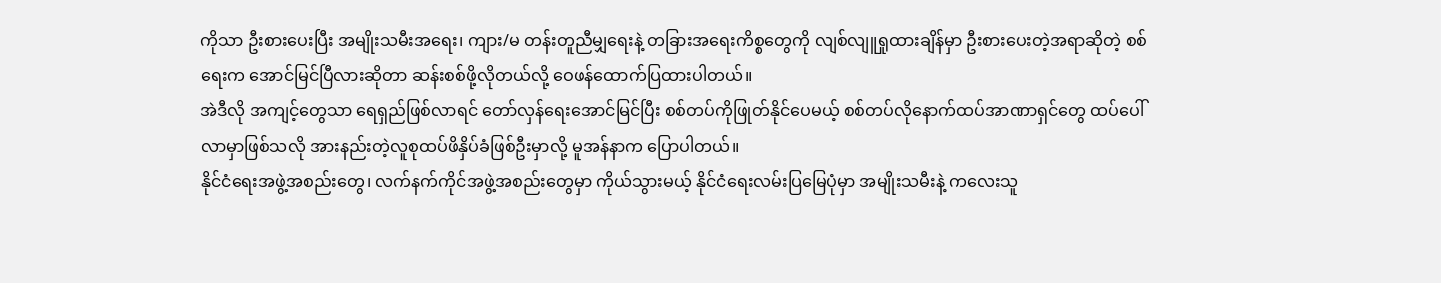ကိုသာ ဦးစားပေးပြီး အမျိုးသမီးအရေး၊ ကျား/မ တန်းတူညီမျှရေးနဲ့ တခြားအရေးကိစ္စတွေကို လျစ်လျူရှုထားချိန်မှာ ဦးစားပေးတဲ့အရာဆိုတဲ့ စစ်ရေးက အောင်မြင်ပြီလားဆိုတာ ဆန်းစစ်ဖို့လိုတယ်လို့ ဝေဖန်ထောက်ပြထားပါတယ်။
အဲဒီလို အကျင့်တွေသာ ရေရှည်ဖြစ်လာရင် တော်လှန်ရေးအောင်မြင်ပြီး စစ်တပ်ကိုဖြုတ်နိုင်ပေမယ့် စစ်တပ်လိုနောက်ထပ်အာဏာရှင်တွေ ထပ်ပေါ်လာမှာဖြစ်သလို အားနည်းတဲ့လူစုထပ်ဖိနှိပ်ခံဖြစ်ဦးမှာလို့ မူအန်နာက ပြောပါတယ်။
နိုင်ငံရေးအဖွဲ့အစည်းတွေ၊ လက်နက်ကိုင်အဖွဲ့အစည်းတွေမှာ ကိုယ်သွားမယ့် နိုင်ငံရေးလမ်းပြမြေပုံမှာ အမျိုးသမီးနဲ့ ကလေးသူ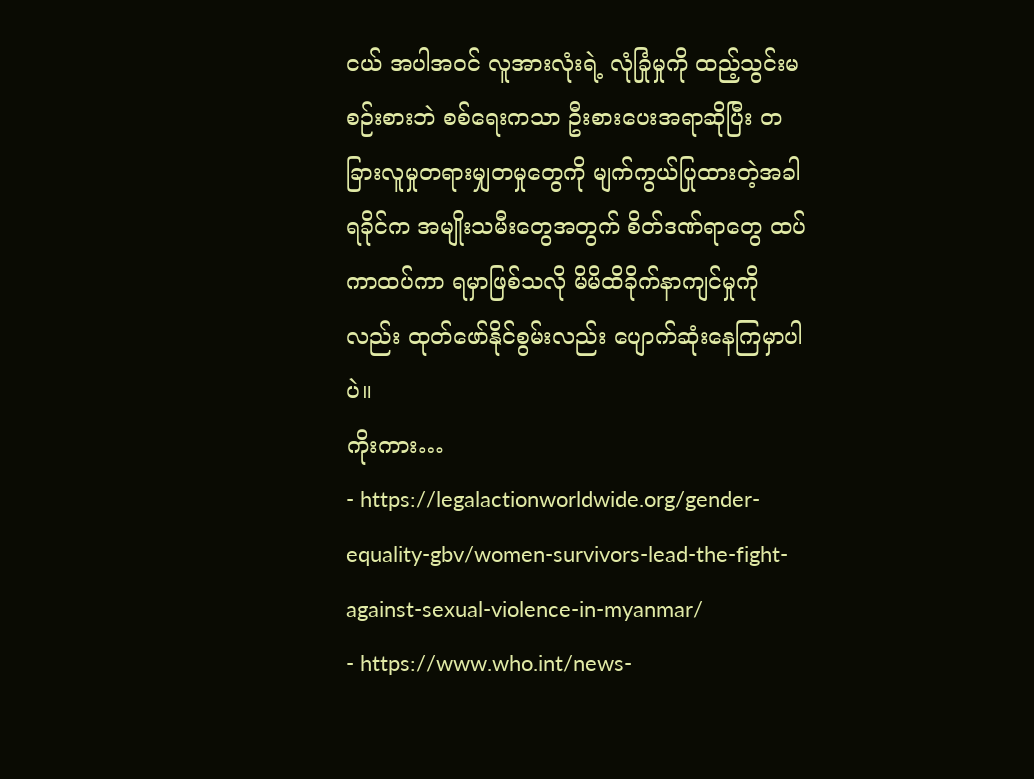ငယ် အပါအဝင် လူအားလုံးရဲ့ လုံခြုံမှုကို ထည့်သွင်းမစဉ်းစားဘဲ စစ်ရေးကသာ ဦးစားပေးအရာဆိုပြီး တခြားလူမှုတရားမျှတမှုတွေကို မျက်ကွယ်ပြုထားတဲ့အခါ ရခိုင်က အမျိုးသမီးတွေအတွက် စိတ်ဒဏ်ရာတွေ ထပ်ကာထပ်ကာ ရမှာဖြစ်သလို မိမိထိခိုက်နာကျင်မှုကိုလည်း ထုတ်ဖော်နိုင်စွမ်းလည်း ပျောက်ဆုံးနေကြမှာပါပဲ။
ကိုးကား…
- https://legalactionworldwide.org/gender-equality-gbv/women-survivors-lead-the-fight-against-sexual-violence-in-myanmar/
- https://www.who.int/news-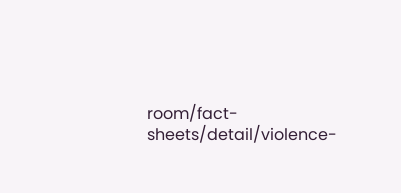room/fact-sheets/detail/violence-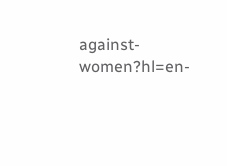against-women?hl=en-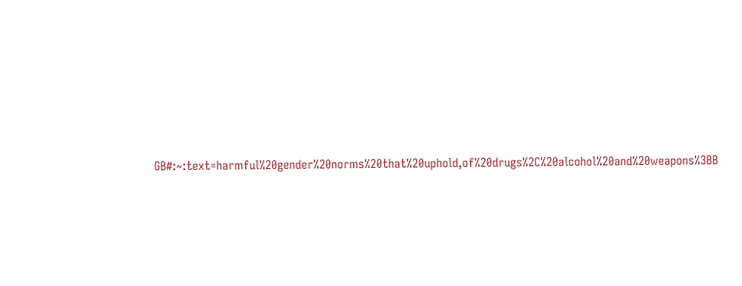GB#:~:text=harmful%20gender%20norms%20that%20uphold,of%20drugs%2C%20alcohol%20and%20weapons%3BB